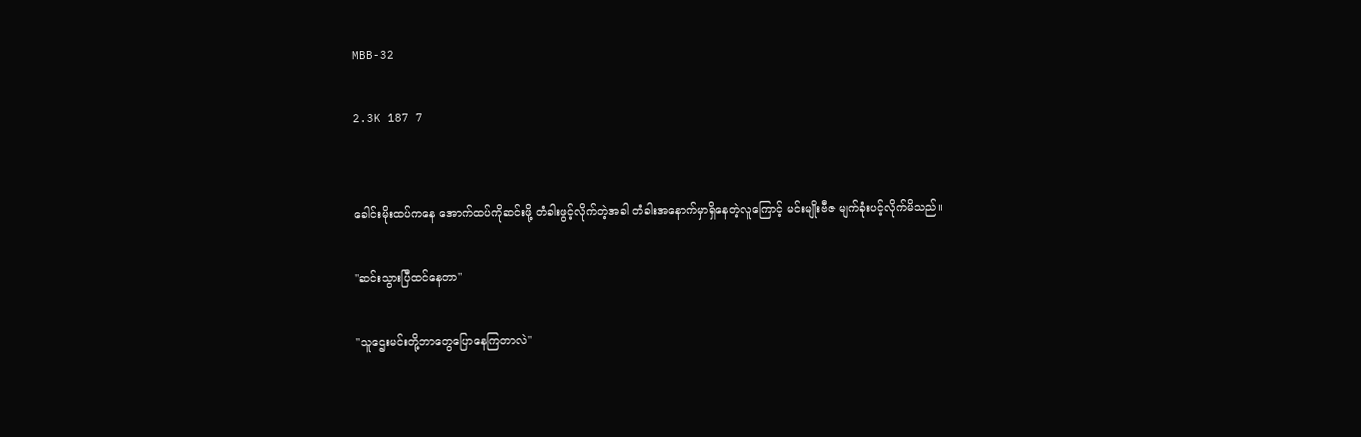MBB-32

2.3K 187 7


ခေါင်းမိုးထပ်ကနေ အောက်ထပ်ကိုဆင်းဖို့ တံခါးဖွင့်လိုက်တဲ့အခါ တံခါးအနောက်မှာရှိနေတဲ့လူကြောင့် မင်းမျိုးဗီဇ မျက်ခုံးပင့်လိုက်မိသည်။

"ဆင်းသွားပြီထင်နေတာ"

"သူဌေးမင်းတို့ဘာတွေပြောနေကြတာလဲ"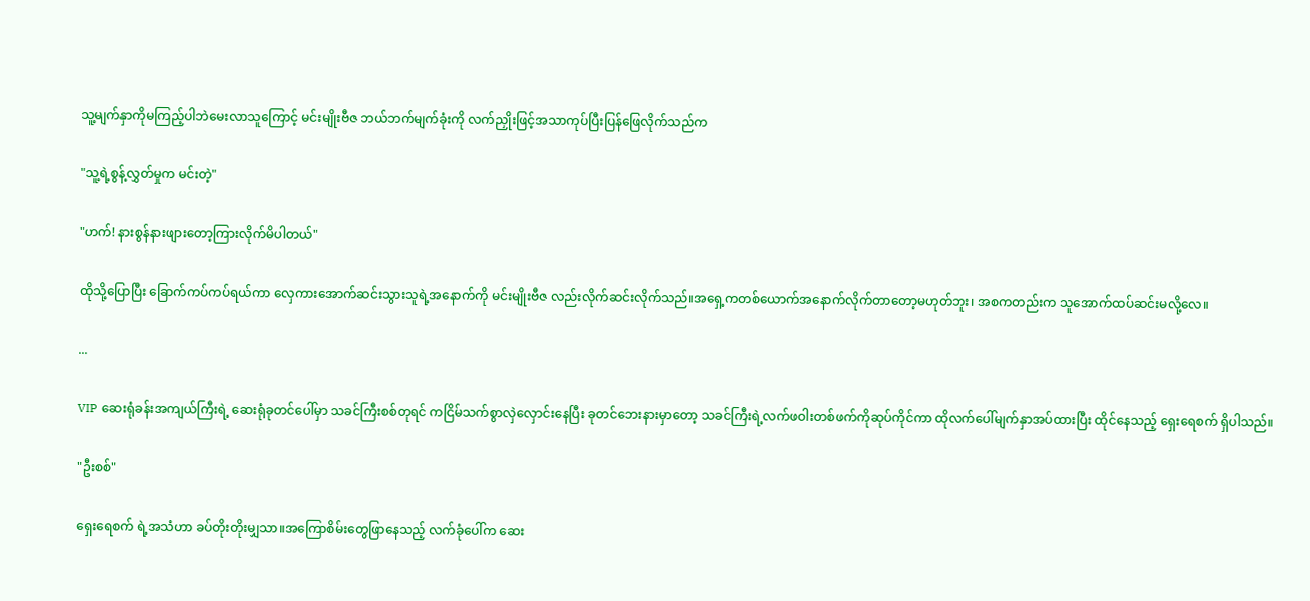သူ့မျက်နှာကိုမကြည့်ပါဘဲမေးလာသူကြောင့် မင်းမျိုးဗီဇ ဘယ်ဘက်မျက်ခုံးကို လက်ညှိုးဖြင့်အသာကုပ်ပြီးပြန်ဖြေလိုက်သည်က

"သူ့ရဲ့စွန့်လွှတ်မှုက မင်းတဲ့"

"ဟက်! နားစွန်နားဖျားတော့ကြားလိုက်မိပါတယ်"

ထိုသို့ပြောပြီး ခြောက်ကပ်ကပ်ရယ်ကာ လှေကားအောက်ဆင်းသွားသူရဲ့အနောက်ကို မင်းမျိုးဗီဇ လည်းလိုက်ဆင်းလိုက်သည်။အရှေ့ကတစ်ယောက်အနောက်လိုက်တာတော့မဟုတ်ဘူး၊ အစကတည်းက သူအောက်ထပ်ဆင်းမလို့လေ။

...

VIP ဆေးရုံခန်းအကျယ်ကြီးရဲ့ ဆေးရုံခုတင်ပေါ်မှာ သခင်ကြီးစစ်တုရင် ကငြိမ်သက်စွာလှဲလှောင်းနေပြီး ခုတင်ဘေးနားမှာတော့ သခင်ကြီးရဲ့လက်ဖဝါးတစ်ဖက်ကိုဆုပ်ကိုင်ကာ ထိုလက်ပေါ်မျက်နှာအပ်ထားပြီး ထိုင်နေသည့် ရှေးရေစက် ရှိပါသည်။

"ဦးစစ်"

ရှေးရေစက် ရဲ့အသံဟာ ခပ်တိုးတိုးမျှသာ။အကြောစိမ်းတွေဖြာနေသည့် လက်ခုံပေါ်က ဆေး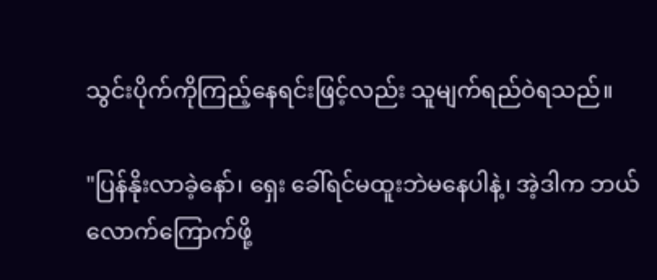သွင်းပိုက်ကိုကြည့်နေရင်းဖြင့်လည်း သူမျက်ရည်ဝဲရသည်။

"ပြန်နိုးလာခဲ့နော်၊ ရှေး ခေါ်ရင်မထူးဘဲမနေပါနဲ့၊ အဲ့ဒါက ဘယ်လောက်ကြောက်ဖို့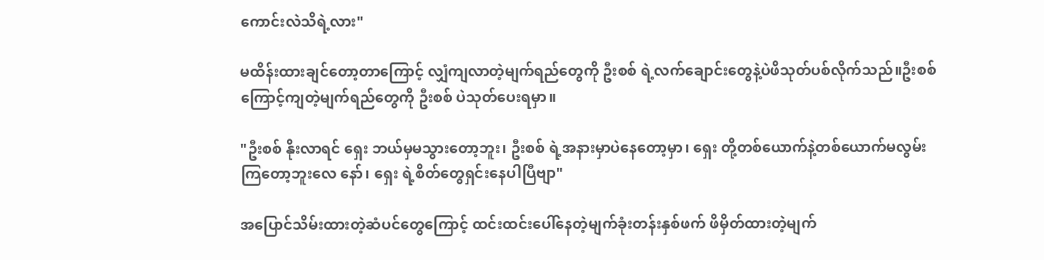ကောင်းလဲသိရဲ့လား"

မထိန်းထားချင်တော့တာကြောင့် လျှံကျလာတဲ့မျက်ရည်တွေကို ဦးစစ် ရဲ့လက်ချောင်းတွေနဲ့ပဲဖိသုတ်ပစ်လိုက်သည်။ဦးစစ် ကြောင့်ကျတဲ့မျက်ရည်တွေကို ဦးစစ် ပဲသုတ်ပေးရမှာ။

"ဦးစစ် နိုးလာရင် ရှေး ဘယ်မှမသွားတော့ဘူး၊ ဦးစစ် ရဲ့အနားမှာပဲနေတော့မှာ၊ ရှေး တို့တစ်ယောက်နဲ့တစ်ယောက်မလွမ်းကြတော့ဘူးလေ နော်၊ ရှေး ရဲ့စိတ်တွေရှင်းနေပါပြီဗျာ"

အပြောင်သိမ်းထားတဲ့ဆံပင်တွေကြောင့် ထင်းထင်းပေါ်နေတဲ့မျက်ခုံးတန်းနှစ်ဖက် ဖိမှိတ်ထားတဲ့မျက်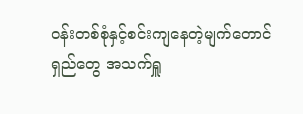ဝန်းတစ်စုံနှင့်စင်းကျနေတဲ့မျက်တောင်ရှည်တွေ အသက်ရှူ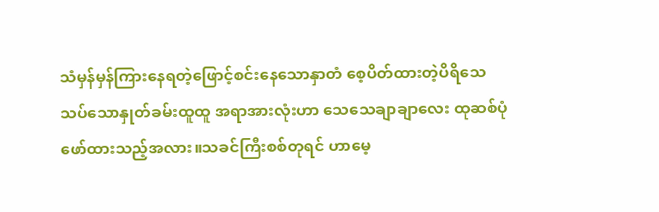သံမှန်မှန်ကြားနေရတဲ့ဖြောင့်စင်းနေသောနှာတံ စေ့ပိတ်ထားတဲ့ပိရိသေသပ်သောနှုတ်ခမ်းထူထူ အရာအားလုံးဟာ သေသေချာချာလေး ထုဆစ်ပုံဖော်ထားသည့်အလား။သခင်ကြီးစစ်တုရင် ဟာမေ့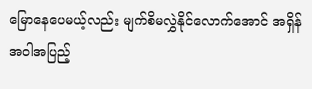မြောနေပေမယ့်လည်း မျက်စိမလွှဲနိုင်လောက်အောင် အရှိန်အဝါအပြည့်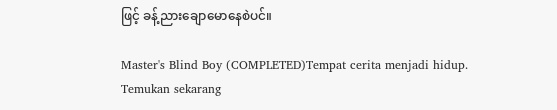ဖြင့် ခန့်ညားချောမောနေစဲပင်။

Master's Blind Boy (COMPLETED)Tempat cerita menjadi hidup. Temukan sekarang